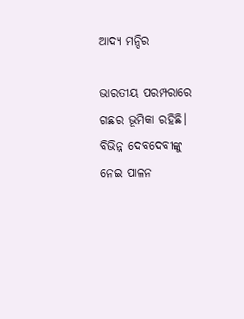ଆଦ୍ୟ ମନ୍ଦିର

ଭାରତୀୟ ପରମ୍ପରାରେ ଗଛର ଭୂମିକା ରହିଛି। ବିଭିନ୍ନ ଦେବଦେବୀଙ୍କୁ ନେଇ ପାଳନ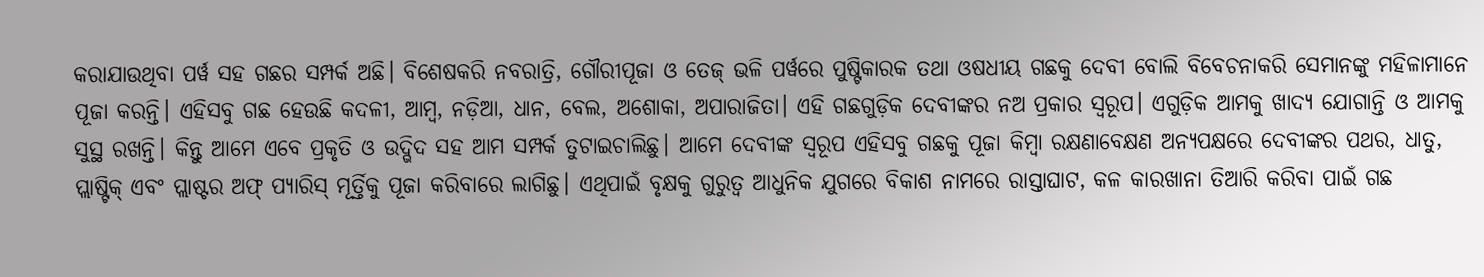କରାଯାଉଥିବା ପର୍ୱ ସହ ଗଛର ସମ୍ପର୍କ ଅଛି। ବିଶେଷକରି ନବରାତ୍ରି, ଗୌରୀପୂଜା ଓ ତେଜ୍‌ ଭଳି ପର୍ୱରେ ପୁଷ୍ଟିକାରକ ତଥା ଓଷଧୀୟ ଗଛକୁ ଦେବୀ ବୋଲି ବିବେଚନାକରି ସେମାନଙ୍କୁ ମହିଳାମାନେ ପୂଜା କରନ୍ତି। ଏହିସବୁ ଗଛ ହେଉଛି କଦଳୀ, ଆମ୍ୱ, ନଡ଼ିଆ, ଧାନ, ବେଲ, ଅଶୋକା, ଅପାରାଜିତା। ଏହି ଗଛଗୁଡ଼ିକ ଦେବୀଙ୍କର ନଅ ପ୍ରକାର ସ୍ୱରୂପ। ଏଗୁଡ଼ିକ ଆମକୁ ଖାଦ୍ୟ ଯୋଗାନ୍ତି ଓ ଆମକୁ ସୁସ୍ଥ ରଖନ୍ତି। କିନ୍ତୁ ଆମେ ଏବେ ପ୍ରକୃତି ଓ ଉଦ୍ଭିଦ ସହ ଆମ ସମ୍ପର୍କ ତୁଟାଇଚାଲିଛୁ। ଆମେ ଦେବୀଙ୍କ ସ୍ୱରୂପ ଏହିସବୁ ଗଛକୁ ପୂଜା କିମ୍ୱା ରକ୍ଷଣାବେକ୍ଷଣ ଅନ୍ୟପକ୍ଷରେ ଦେବୀଙ୍କର ପଥର, ଧାତୁ, ପ୍ଲାଷ୍ଟିକ୍‌ ଏବଂ ପ୍ଲାଷ୍ଟର ଅଫ୍‌ ପ୍ୟାରିସ୍‌ ମୂର୍ତ୍ତିକୁ ପୂଜା କରିବାରେ ଲାଗିଛୁ। ଏଥିପାଇଁ ବୃକ୍ଷକୁ ଗୁରୁତ୍ୱ ଆଧୁନିକ ଯୁଗରେ ବିକାଶ ନାମରେ ରାସ୍ତାଘାଟ, କଳ କାରଖାନା ତିଆରି କରିବା ପାଇଁ ଗଛ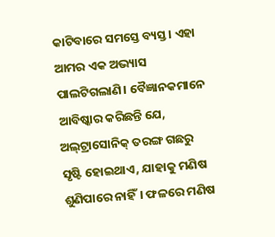କାଟିବାରେ ସମସ୍ତେ ବ୍ୟସ୍ତ। ଏହା ଆମର ଏକ ଅଭ୍ୟାସ ପାଲଟିଗଲାଣି। ବୈଜ୍ଞାନକମାନେ ଆବିଷ୍କାର କରିଛନ୍ତି ଯେ, ଅଲ୍‌ଟ୍ରାସୋନିକ୍‌ ତରଙ୍ଗ ଗଛରୁ ସୃଷ୍ଟି ହୋଇଥାଏ, ଯାହାକୁ ମଣିଷ ଶୁଣିପାରେ ନାହିଁ। ଫଳରେ ମଣିଷ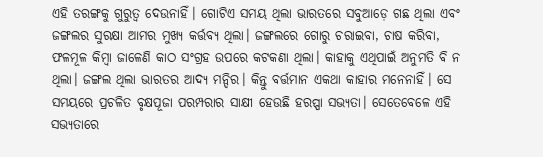ଏହି ତରଙ୍ଗକୁ ଗୁରୁତ୍ୱ ଦେଉନାହିଁ। ଗୋଟିଏ ସମୟ ଥିଲା ଭାରତରେ ସବୁଆଡ଼େ ଗଛ ଥିଲା ଏବଂ ଜଙ୍ଗଲର ସୁରକ୍ଷା ଆମର ମୁଖ୍ୟ କର୍ତ୍ତବ୍ୟ ଥିଲା। ଜଙ୍ଗଲରେ ଗୋରୁ ଚରାଇବା, ଚାଷ କରିବା, ଫଳମୂଳ କିମ୍ୱା ଜାଳେଣି କାଠ ସଂଗ୍ରହ ଉପରେ କଟକଣା ଥିଲା। କାହାକୁ ଏଥିପାଇଁ ଅନୁମତି ବି ନ ଥିଲା। ଜଙ୍ଗଲ ଥିଲା ଭାରତର ଆଦ୍ୟ ମନ୍ଦିର। କିନ୍ତୁ ବର୍ତ୍ତମାନ ଏକଥା କାହାର ମନେନାହିଁ। ସେ ସମୟରେ ପ୍ରଚଳିତ ବୃକ୍ଷପୂଜା ପରମ୍ପରାର ସାକ୍ଷୀ ହେଉଛି ହରପ୍ପା ସଭ୍ୟତା। ସେତେବେଳେ ଏହି ସଭ୍ୟତାରେ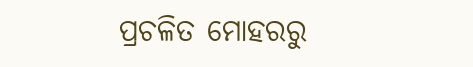ପ୍ରଚଳିତ ମୋହରରୁ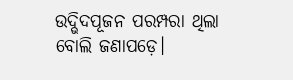ଉଦ୍ଭିଦପୂଜନ ପରମ୍ପରା ଥିଲା ବୋଲି ଜଣାପଡ଼େ।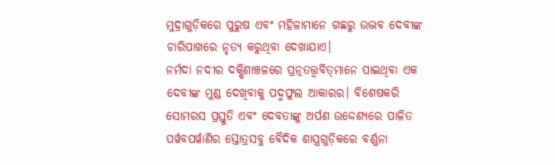ମୁଦ୍ରାଗୁଡ଼ିକରେ ପୁରୁଷ ଏବଂ ମହିଳାମାନେ ଗଛରୁ ଉଦ୍ଭବ ଦେବୀଙ୍କ ଚାରିପାଖରେ ନୃତ୍ୟ କରୁଥିବା ଦେଖାଯାଏ।
ନର୍ମଦା ନଦୀର ଦକ୍ଷିଣାଞ୍ଚଳରେ ପ୍ରତ୍ନତତ୍ତ୍ୱବିତ୍‌ମାନେ ପାଇଥିବା ଏକ ଦେବୀଙ୍କ ମୁଣ୍ଡ ଦେଖିବାକୁ ପଦ୍ମଫୁଲ ଆକାରର। ବିଶେଷକରି ସୋମରସ ପ୍ରସ୍ତୁତି ଏବଂ ଦେବତାଙ୍କୁ ଅର୍ପଣ ଉଦ୍ଦେଶ୍ୟରେ ପାଳିତ ପର୍ୱବପର୍ୱାଣିର ସ୍ତୋତ୍ରସବୁ ବୈଦିକ ଶାସ୍ତ୍ରଗୁଡ଼ିକରେ ବର୍ଣ୍ଣନା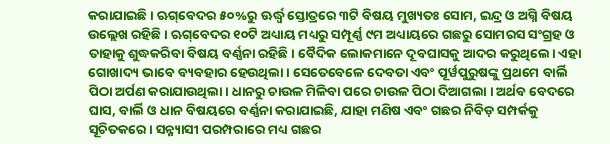କରାଯାଇଛି। ଋଗ୍‌ବେଦର ୫୦%ରୁ ଊର୍ଦ୍ଧ୍ୱ ସ୍ତୋତ୍ରରେ ୩ଟି ବିଷୟ ମୁଖ୍ୟତଃ ସୋମ, ଇନ୍ଦ୍ର ଓ ଅଗ୍ନି ବିଷୟ ଉଲ୍ଲେଖ ରହିଛି। ଋଗ୍‌ବେଦର ୧୦ଟି ଅଧ୍ୟାୟ ମଧ୍ୟରୁ ସମ୍ପୂର୍ଣ୍ଣ ୯ମ ଅଧ୍ୟାୟରେ ଗଛରୁ ସୋମରସ ସଂଗ୍ରହ ଓ ତାହାକୁ ଶୁଦ୍ଧକରିବା ବିଷୟ ବର୍ଣ୍ଣନା ରହିଛି। ବୈଦିକ ଲୋକମାନେ ଦୂବଘାସକୁ ଆଦର କରୁଥିଲେ। ଏହା ଗୋଖାଦ୍ୟ ଭାବେ ବ୍ୟବହାର ହେଉଥିଲା। ସେତେବେଳେ ଦେବତା ଏବଂ ପୂର୍ୱପୁରୁଷଙ୍କୁ ପ୍ରଥମେ ବାର୍ଲି ପିଠା ଅର୍ପଣ କରାଯାଉଥିଲା। ଧାନରୁ ଚାଉଳ ମିଳିବା ପରେ ଚାଉଳ ପିଠା ଦିଆଗଲା । ଅର୍ଥବ ବେଦରେ ଘାସ, ବାର୍ଲି ଓ ଧାନ ବିଷୟରେ ବର୍ଣ୍ଣନା କରାଯାଇଛି, ଯାହା ମଣିଷ ଏବଂ ଗଛର ନିବିଡ଼ ସମ୍ପର୍କକୁ ସୂଚିତକରେ। ସନ୍ନ୍ୟାସୀ ପରମ୍ପରାରେ ମଧ୍ୟ ଗଛର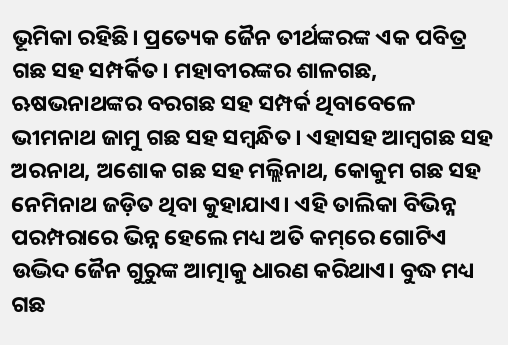ଭୂମିକା ରହିଛି। ପ୍ରତ୍ୟେକ ଜୈନ ତୀର୍ଥଙ୍କରଙ୍କ ଏକ ପବିତ୍ର ଗଛ ସହ ସମ୍ପର୍କିତ। ମହାବୀରଙ୍କର ଶାଳଗଛ, ଋଷଭନାଥଙ୍କର ବରଗଛ ସହ ସମ୍ପର୍କ ଥିବାବେଳେ ଭୀମନାଥ ଜାମୁ ଗଛ ସହ ସମ୍ୱନ୍ଧିତ। ଏହାସହ ଆମ୍ୱଗଛ ସହ ଅରନାଥ, ଅଶୋକ ଗଛ ସହ ମଲ୍ଲିନାଥ, କୋକୁମ ଗଛ ସହ ନେମିନାଥ ଜଡ଼ିତ ଥିବା କୁହାଯାଏ। ଏହି ତାଲିକା ବିଭିନ୍ନ ପରମ୍ପରାରେ ଭିନ୍ନ ହେଲେ ମଧ୍ୟ ଅତି କମ୍‌ରେ ଗୋଟିଏ ଉଦ୍ଭିଦ ଜୈନ ଗୁରୁଙ୍କ ଆତ୍ମାକୁ ଧାରଣ କରିଥାଏ। ବୁଦ୍ଧ ମଧ୍ୟ ଗଛ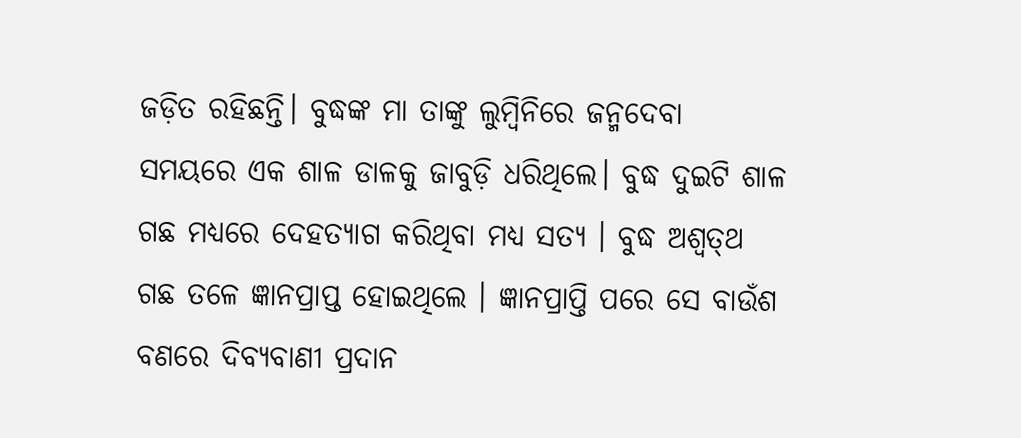ଜଡ଼ିତ ରହିଛନ୍ତି। ବୁଦ୍ଧଙ୍କ ମା ତାଙ୍କୁ ଲୁମ୍ୱିନିରେ ଜନ୍ମଦେବା ସମୟରେ ଏକ ଶାଳ ଡାଳକୁ ଜାବୁଡ଼ି ଧରିଥିଲେ। ବୁଦ୍ଧ ଦୁଇଟି ଶାଳ ଗଛ ମଧ୍ୟରେ ଦେହତ୍ୟାଗ କରିଥିବା ମଧ୍ୟ ସତ୍ୟ । ବୁଦ୍ଧ ଅଶ୍ୱତ୍‌ଥ ଗଛ ତଳେ ଜ୍ଞାନପ୍ରାପ୍ତ ହୋଇଥିଲେ । ଜ୍ଞାନପ୍ରାପ୍ତି ପରେ ସେ ବାଉଁଶ ବଣରେ ଦିବ୍ୟବାଣୀ ପ୍ରଦାନ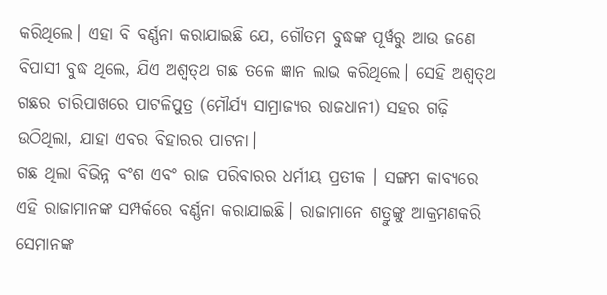କରିଥିଲେ। ଏହା ବି ବର୍ଣ୍ଣନା କରାଯାଇଛି ଯେ, ଗୌତମ ବୁଦ୍ଧଙ୍କ ପୂର୍ୱରୁ ଆଉ ଜଣେ ବିପାସୀ ବୁଦ୍ଧ ଥିଲେ, ଯିଏ ଅଶ୍ୱତ୍‌ଥ ଗଛ ତଳେ ଜ୍ଞାନ ଲାଭ କରିଥିଲେ। ସେହି ଅଶ୍ୱତ୍‌ଥ ଗଛର ଚାରିପାଖରେ ପାଟଳିପୁତ୍ର (ମୌର୍ଯ୍ୟ ସାମ୍ରାଜ୍ୟର ରାଜଧାନୀ) ସହର ଗଢ଼ି ଉଠିଥିଲା, ଯାହା ଏବର ବିହାରର ପାଟନା।
ଗଛ ଥିଲା ବିଭିନ୍ନ ବଂଶ ଏବଂ ରାଜ ପରିବାରର ଧର୍ମୀୟ ପ୍ରତୀକ । ସଙ୍ଗମ କାବ୍ୟରେ ଏହି ରାଜାମାନଙ୍କ ସମ୍ପର୍କରେ ବର୍ଣ୍ଣନା କରାଯାଇଛି। ରାଜାମାନେ ଶତ୍ରୁଙ୍କୁ ଆକ୍ରମଣକରି ସେମାନଙ୍କ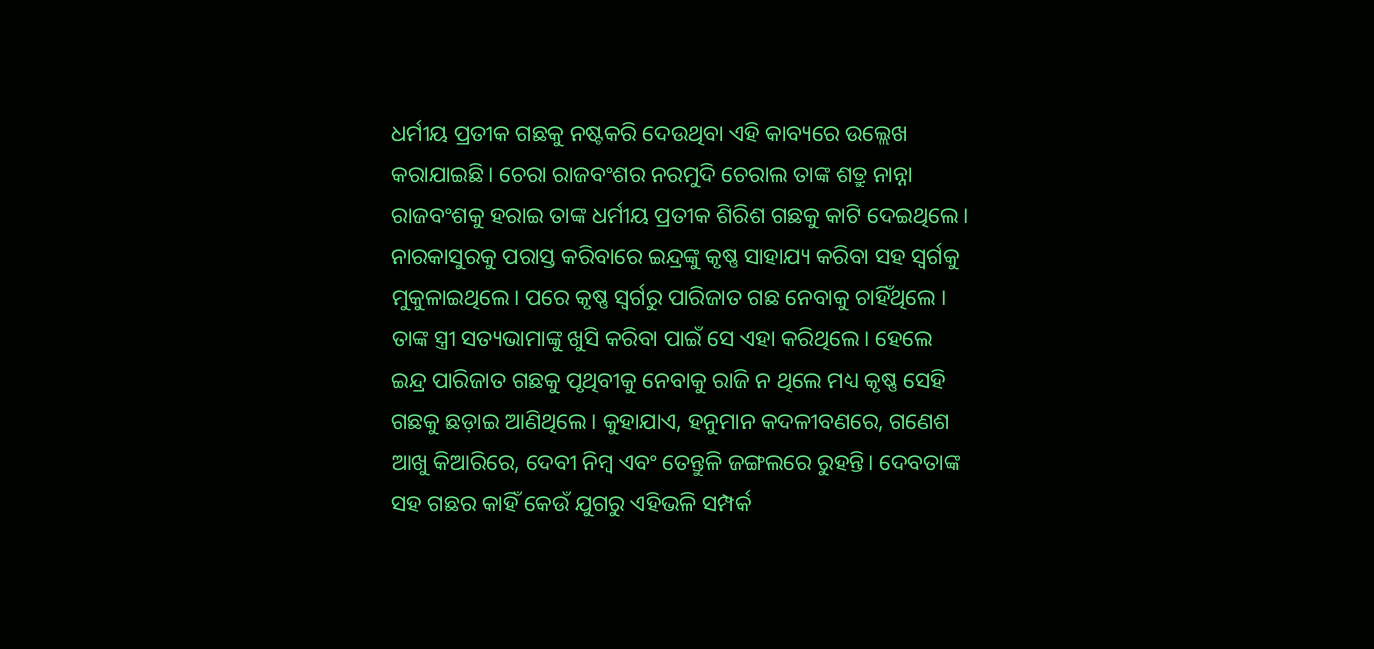ଧର୍ମୀୟ ପ୍ରତୀକ ଗଛକୁ ନଷ୍ଟକରି ଦେଉଥିବା ଏହି କାବ୍ୟରେ ଉଲ୍ଲେଖ କରାଯାଇଛି। ଚେରା ରାଜବଂଶର ନରମୁଦି ଚେରାଲ ତାଙ୍କ ଶତ୍ରୁ ନାନ୍ନା ରାଜବଂଶକୁ ହରାଇ ତାଙ୍କ ଧର୍ମୀୟ ପ୍ରତୀକ ଶିରିଶ ଗଛକୁ କାଟି ଦେଇଥିଲେ। ନାରକାସୁରକୁ ପରାସ୍ତ କରିବାରେ ଇନ୍ଦ୍ରଙ୍କୁ କୃଷ୍ଣ ସାହାଯ୍ୟ କରିବା ସହ ସ୍ୱର୍ଗକୁ ମୁକୁଳାଇଥିଲେ। ପରେ କୃଷ୍ଣ ସ୍ୱର୍ଗରୁ ପାରିଜାତ ଗଛ ନେବାକୁ ଚାହିଁଥିଲେ । ତାଙ୍କ ସ୍ତ୍ରୀ ସତ୍ୟଭାମାଙ୍କୁ ଖୁସି କରିବା ପାଇଁ ସେ ଏହା କରିଥିଲେ। ହେଲେ ଇନ୍ଦ୍ର ପାରିଜାତ ଗଛକୁ ପୃଥିବୀକୁ ନେବାକୁ ରାଜି ନ ଥିଲେ ମଧ୍ୟ କୃଷ୍ଣ ସେହି ଗଛକୁ ଛଡ଼ାଇ ଆଣିଥିଲେ। କୁହାଯାଏ, ହନୁମାନ କଦଳୀବଣରେ, ଗଣେଶ ଆଖୁ କିଆରିରେ, ଦେବୀ ନିମ୍ୱ ଏବଂ ତେନ୍ତୁଳି ଜଙ୍ଗଲରେ ରୁହନ୍ତି। ଦେବତାଙ୍କ ସହ ଗଛର କାହିଁ କେଉଁ ଯୁଗରୁ ଏହିଭଳି ସମ୍ପର୍କ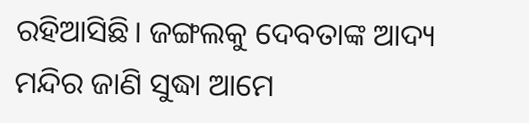ରହିଆସିଛି। ଜଙ୍ଗଲକୁ ଦେବତାଙ୍କ ଆଦ୍ୟ ମନ୍ଦିର ଜାଣି ସୁଦ୍ଧା ଆମେ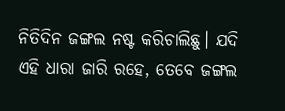ନିତିଦିନ ଜଙ୍ଗଲ ନଷ୍ଟ କରିଚାଲିଛୁ। ଯଦି ଏହି ଧାରା ଜାରି ରହେ, ତେବେ ଜଙ୍ଗଲ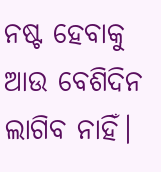ନଷ୍ଟ ହେବାକୁ ଆଉ ବେଶିଦିନ ଲାଗିବ ନାହିଁ।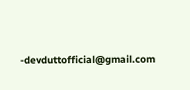-devduttofficial@gmail.com